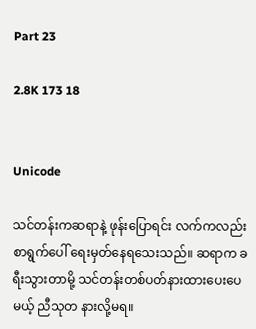Part 23

2.8K 173 18


Unicode

သင်တန်းကဆရာနဲ့ ဖုန်းပြောရင်း လက်ကလည်း စာရွက်ပေါ် ရေးမှတ်နေရသေးသည်။ ဆရာက ခရီးသွားတာမို့ သင်တန်းတစ်ပတ်နားထားပေးပေမယ့် ညီသုတ နားလို့မရ။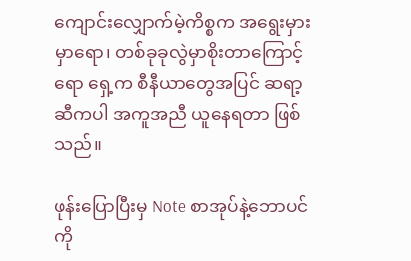ကျောင်းလျှောက်မဲ့ကိစ္စက အရွေးမှားမှာရော၊ တစ်ခုခုလွဲမှာစိုးတာကြောင့်ရော ရှေ့က စီနီယာတွေအပြင် ဆရာ့ဆီကပါ အကူအညီ ယူနေရတာ ဖြစ်သည်။

ဖုန်းပြောပြီးမှ Note စာအုပ်နဲ့ဘောပင်ကို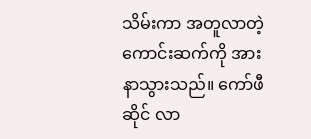သိမ်းကာ အတူလာတဲ့ကောင်းဆက်ကို အားနာသွားသည်။ ကော်ဖီဆိုင် လာ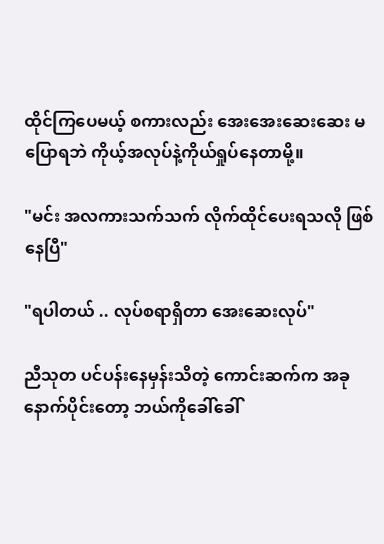ထိုင်ကြပေမယ့် စကားလည်း အေးအေးဆေးဆေး မပြောရဘဲ ကိုယ့်အလုပ်နဲ့ကိုယ်ရှုပ်နေတာမို့။

"မင်း အလကားသက်သက် လိုက်ထိုင်‌ပေးရသလို ဖြစ်နေပြီ"

"ရပါတယ် .. လုပ်စရာရှိတာ အေးဆေးလုပ်"

ညီသုတ ပင်ပန်းနေမှန်းသိတဲ့ ကောင်းဆက်က အခုနောက်ပိုင်းတော့ ဘယ်ကိုခေါ်ခေါ်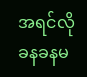အရင်လို ခနခနမ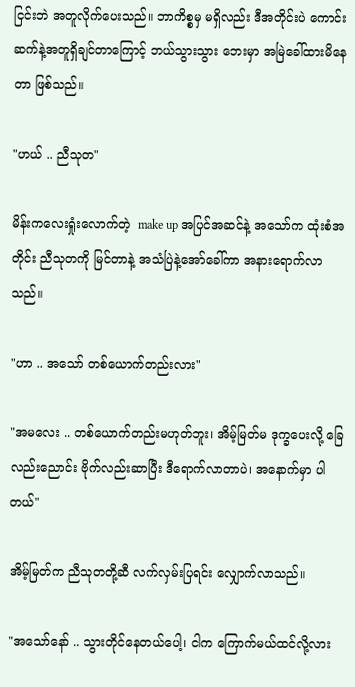ငြင်းဘဲ အတူလိုက်ပေးသည်။ ဘာကိစ္စမှ မရှိလည်း ဒီအတိုင်းပဲ ကောင်းဆက်နဲ့အတူရှိချင်တာကြောင့် ဘယ်သွားသွား ဘေးမှာ အမြဲခေါ်ထားမိနေတာ ဖြစ်သည်။

"ဟယ် .. ညီသုတ"

မိန်းကလေးရှုံးလောက်တဲ့  make up အပြင်အဆင်နဲ့ အသော်က ထုံးစံအတိုင်း ညီသုတကို မြင်တာနဲ့ အသံပြဲနဲ့အော်ခေါ်ကာ အနားရောက်လာသည်။

"ဟာ .. အသော် တစ်ယောက်တည်းလား"

"အမလေး .. တစ်ယောက်တည်းမဟုတ်ဘူး၊ အိမ့်မြတ်မ ဒုက္ခပေးလို့ ခြေလည်းညောင်း ဗိုက်လည်းဆာပြီး ဒီရောက်လာတာပဲ၊ အနောက်မှာ ပါတယ်"

အိမ့်မြတ်က ညီသုတတို့ဆီ လက်လှမ်းပြရင်း လျှောက်လာသည်။

"အသော်နော် .. သွားတိုင်နေတယ်ပေါ့၊ ငါက ကြောက်မယ်ထင်လို့လား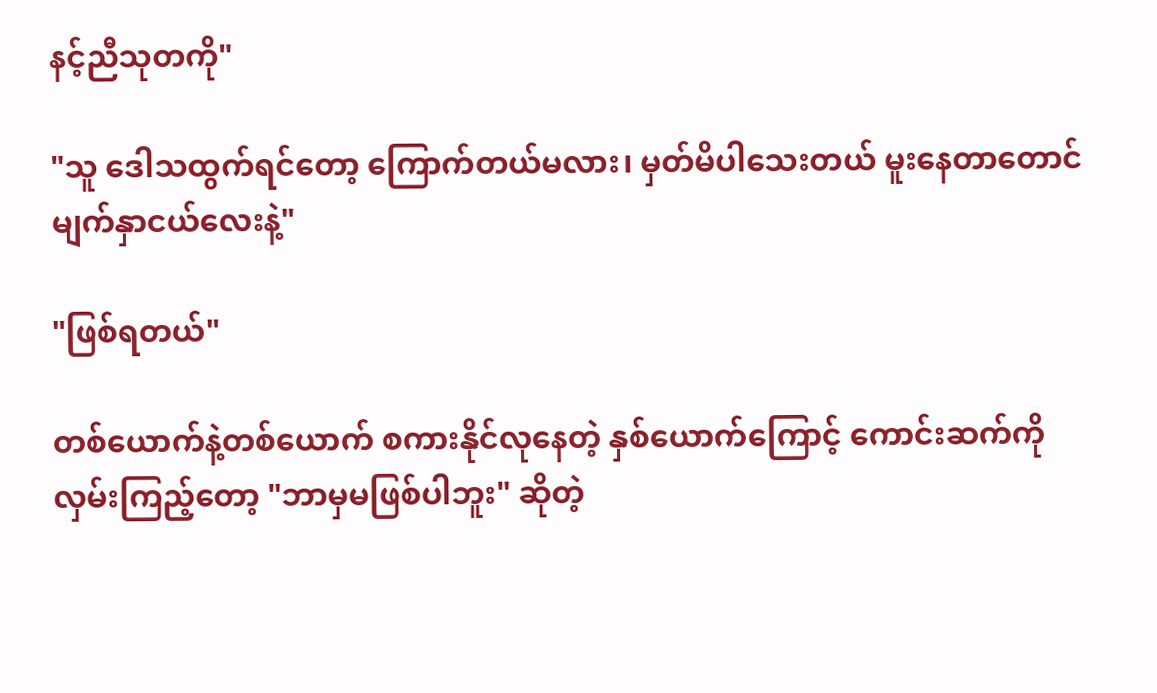နင့်ညီသုတကို"

"သူ ဒေါသထွက်ရင်တော့ ကြောက်တယ်မလား၊ မှတ်မိပါသေးတယ် မူးနေတာတောင် မျက်နှာငယ်လေးနဲ့"

"ဖြစ်ရတယ်"

တစ်ယောက်နဲ့တစ်ယောက် စကားနိုင်လုနေတဲ့ နှစ်ယောက်ကြောင့် ကောင်းဆက်ကို လှမ်းကြည့်တော့ "ဘာမှမဖြစ်ပါဘူး" ဆိုတဲ့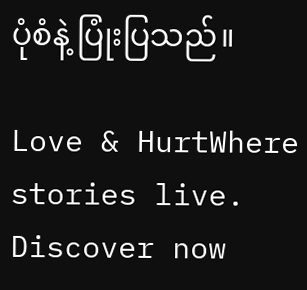ပုံစံနဲ့ ပြုံးပြသည်။

Love & HurtWhere stories live. Discover now